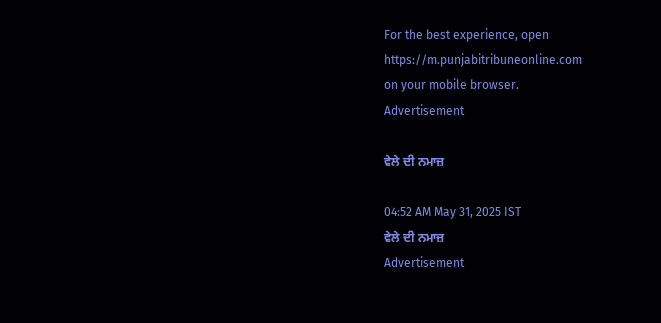For the best experience, open
https://m.punjabitribuneonline.com
on your mobile browser.
Advertisement

ਵੇਲੇ ਦੀ ਨਮਾਜ਼

04:52 AM May 31, 2025 IST
ਵੇਲੇ ਦੀ ਨਮਾਜ਼
Advertisement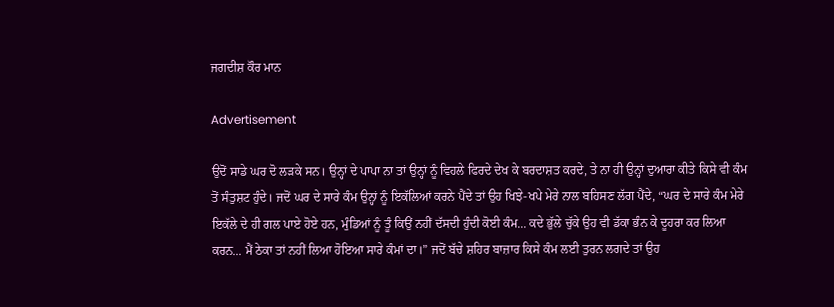ਜਗਦੀਸ਼ ਕੌਰ ਮਾਨ

Advertisement

ਉਦੋਂ ਸਾਡੇ ਘਰ ਦੋ ਲੜਕੇ ਸਨ। ਉਨ੍ਹਾਂ ਦੇ ਪਾਪਾ ਨਾ ਤਾਂ ਉਨ੍ਹਾਂ ਨੂੰ ਵਿਹਲੇ ਫਿਰਦੇ ਦੇਖ ਕੇ ਬਰਦਾਸ਼ਤ ਕਰਦੇ, ਤੇ ਨਾ ਹੀ ਉਨ੍ਹਾਂ ਦੁਆਰਾ ਕੀਤੇ ਕਿਸੇ ਵੀ ਕੰਮ ਤੋਂ ਸੰਤੁਸ਼ਟ ਹੁੰਦੇ। ਜਦੋਂ ਘਰ ਦੇ ਸਾਰੇ ਕੰਮ ਉਨ੍ਹਾਂ ਨੂੰ ਇਕੱਲਿਆਂ ਕਰਨੇ ਪੈਂਦੇ ਤਾਂ ਉਹ ਖਿਝੇ-ਖਪੇ ਮੇਰੇ ਨਾਲ ਬਹਿਸਣ ਲੱਗ ਪੈਂਦੇ, “ਘਰ ਦੇ ਸਾਰੇ ਕੰਮ ਮੇਰੇ ਇਕੱਲੇ ਦੇ ਹੀ ਗਲ ਪਾਏ ਹੋਏ ਹਨ, ਮੁੰਡਿਆਂ ਨੂੰ ਤੂੰ ਕਿਉਂ ਨਹੀਂ ਦੱਸਦੀ ਹੁੰਦੀ ਕੋਈ ਕੰਮ... ਕਦੇ ਭੁੱਲੇ ਚੁੱਕੇ ਉਹ ਵੀ ਡੱਕਾ ਭੰਨ ਕੇ ਦੂਹਰਾ ਕਰ ਲਿਆ ਕਰਨ... ਮੈਂ ਠੇਕਾ ਤਾਂ ਨਹੀਂ ਲਿਆ ਹੋਇਆ ਸਾਰੇ ਕੰਮਾਂ ਦਾ।” ਜਦੋਂ ਬੱਚੇ ਸ਼ਹਿਰ ਬਾਜ਼ਾਰ ਕਿਸੇ ਕੰਮ ਲਈ ਤੁਰਨ ਲਗਦੇ ਤਾਂ ਉਹ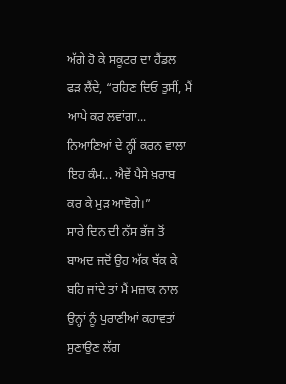ਅੱਗੇ ਹੋ ਕੇ ਸਕੂਟਰ ਦਾ ਹੈਂਡਲ ਫੜ ਲੈਂਦੇ, “ਰਹਿਣ ਦਿਓ ਤੁਸੀਂ, ਮੈਂ ਆਪੇ ਕਰ ਲਵਾਂਗਾ... ਨਿਆਣਿਆਂ ਦੇ ਨ੍ਹੀਂ ਕਰਨ ਵਾਲਾ ਇਹ ਕੰਮ... ਐਵੇਂ ਪੈਸੇ ਖ਼ਰਾਬ ਕਰ ਕੇ ਮੁੜ ਆਵੋਗੇ।”
ਸਾਰੇ ਦਿਨ ਦੀ ਨੱਸ ਭੱਜ ਤੋਂ ਬਾਅਦ ਜਦੋਂ ਉਹ ਅੱਕ ਥੱਕ ਕੇ ਬਹਿ ਜਾਂਦੇ ਤਾਂ ਮੈਂ ਮਜ਼ਾਕ ਨਾਲ ਉਨ੍ਹਾਂ ਨੂੰ ਪੁਰਾਣੀਆਂ ਕਹਾਵਤਾਂ ਸੁਣਾਉਣ ਲੱਗ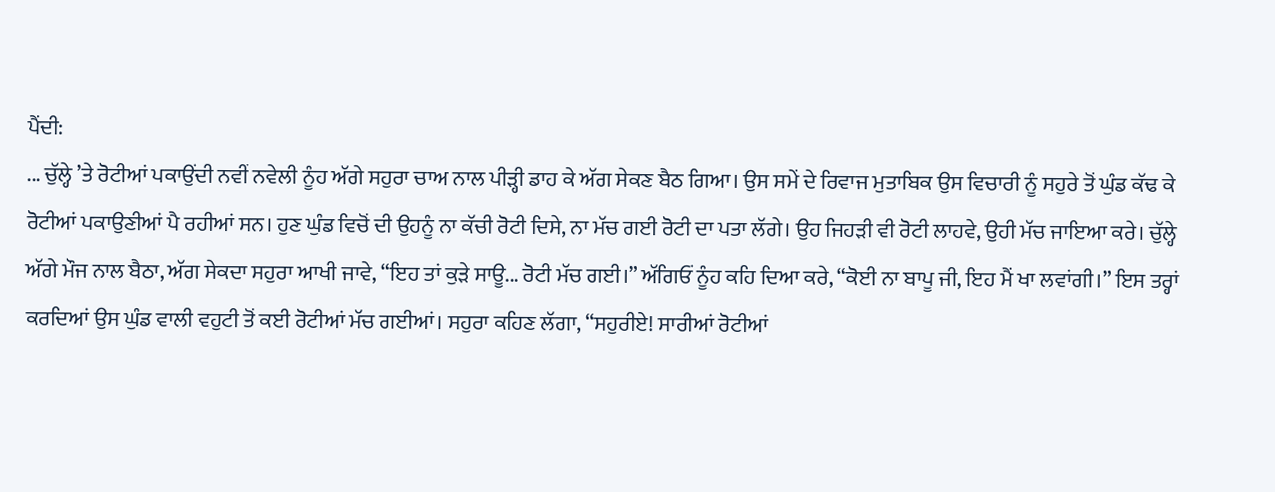ਪੈਂਦੀ:
... ਚੁੱਲ੍ਹੇ ’ਤੇ ਰੋਟੀਆਂ ਪਕਾਉਂਦੀ ਨਵੀਂ ਨਵੇਲੀ ਨੂੰਹ ਅੱਗੇ ਸਹੁਰਾ ਚਾਅ ਨਾਲ ਪੀੜ੍ਹੀ ਡਾਹ ਕੇ ਅੱਗ ਸੇਕਣ ਬੈਠ ਗਿਆ। ਉਸ ਸਮੇਂ ਦੇ ਰਿਵਾਜ ਮੁਤਾਬਿਕ ਉਸ ਵਿਚਾਰੀ ਨੂੰ ਸਹੁਰੇ ਤੋਂ ਘੁੰਡ ਕੱਢ ਕੇ ਰੋਟੀਆਂ ਪਕਾਉਣੀਆਂ ਪੈ ਰਹੀਆਂ ਸਨ। ਹੁਣ ਘੁੰਡ ਵਿਚੋਂ ਦੀ ਉਹਨੂੰ ਨਾ ਕੱਚੀ ਰੋਟੀ ਦਿਸੇ, ਨਾ ਮੱਚ ਗਈ ਰੋਟੀ ਦਾ ਪਤਾ ਲੱਗੇ। ਉਹ ਜਿਹੜੀ ਵੀ ਰੋਟੀ ਲਾਹਵੇ, ਉਹੀ ਮੱਚ ਜਾਇਆ ਕਰੇ। ਚੁੱਲ੍ਹੇ ਅੱਗੇ ਮੌਜ ਨਾਲ ਬੈਠਾ, ਅੱਗ ਸੇਕਦਾ ਸਹੁਰਾ ਆਖੀ ਜਾਵੇ, “ਇਹ ਤਾਂ ਕੁੜੇ ਸਾਊ... ਰੋਟੀ ਮੱਚ ਗਈ।” ਅੱਗਿਓਂ ਨੂੰਹ ਕਹਿ ਦਿਆ ਕਰੇ, “ਕੋਈ ਨਾ ਬਾਪੂ ਜੀ, ਇਹ ਮੈਂ ਖਾ ਲਵਾਂਗੀ।” ਇਸ ਤਰ੍ਹਾਂ ਕਰਦਿਆਂ ਉਸ ਘੁੰਡ ਵਾਲੀ ਵਹੁਟੀ ਤੋਂ ਕਈ ਰੋਟੀਆਂ ਮੱਚ ਗਈਆਂ। ਸਹੁਰਾ ਕਹਿਣ ਲੱਗਾ, “ਸਹੁਰੀਏ! ਸਾਰੀਆਂ ਰੋਟੀਆਂ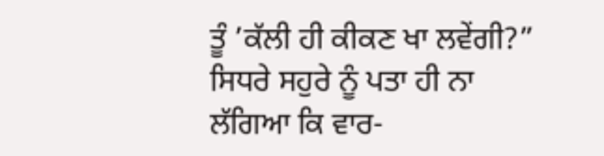ਤੂੰ ’ਕੱਲੀ ਹੀ ਕੀਕਣ ਖਾ ਲਵੇਂਗੀ?” ਸਿਧਰੇ ਸਹੁਰੇ ਨੂੰ ਪਤਾ ਹੀ ਨਾ ਲੱਗਿਆ ਕਿ ਵਾਰ-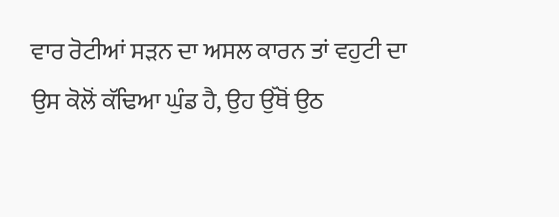ਵਾਰ ਰੋਟੀਆਂ ਸੜਨ ਦਾ ਅਸਲ ਕਾਰਨ ਤਾਂ ਵਹੁਟੀ ਦਾ ਉਸ ਕੋਲੋਂ ਕੱਢਿਆ ਘੁੰਡ ਹੈ, ਉਹ ਉੱਥੋਂ ਉਠ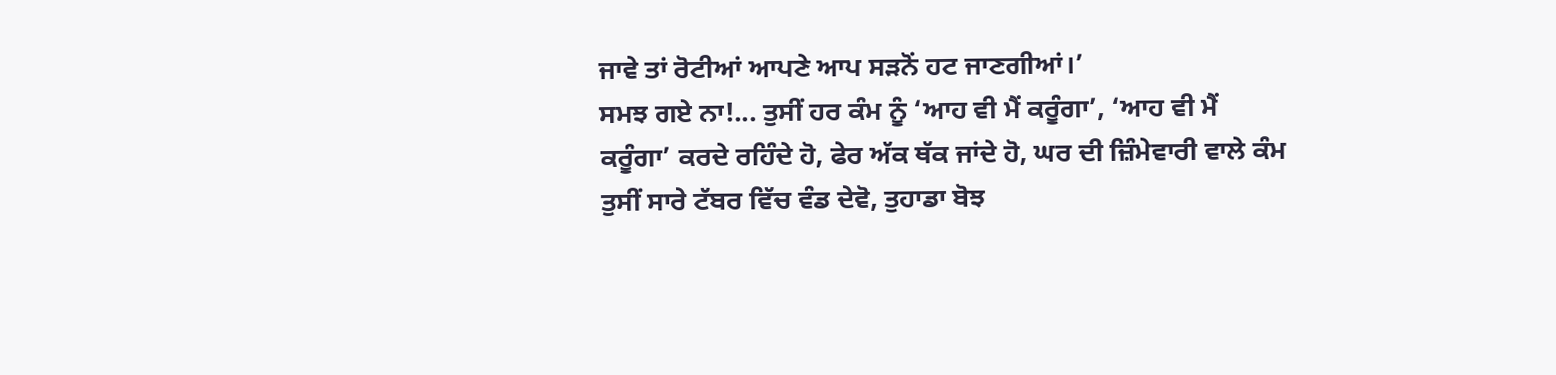ਜਾਵੇ ਤਾਂ ਰੋਟੀਆਂ ਆਪਣੇ ਆਪ ਸੜਨੋਂ ਹਟ ਜਾਣਗੀਆਂ।’
ਸਮਝ ਗਏ ਨਾ!... ਤੁਸੀਂ ਹਰ ਕੰਮ ਨੂੰ ‘ਆਹ ਵੀ ਮੈਂ ਕਰੂੰਗਾ’, ‘ਆਹ ਵੀ ਮੈਂ ਕਰੂੰਗਾ’ ਕਰਦੇ ਰਹਿੰਦੇ ਹੋ, ਫੇਰ ਅੱਕ ਥੱਕ ਜਾਂਦੇ ਹੋ, ਘਰ ਦੀ ਜ਼ਿੰਮੇਵਾਰੀ ਵਾਲੇ ਕੰਮ ਤੁਸੀਂ ਸਾਰੇ ਟੱਬਰ ਵਿੱਚ ਵੰਡ ਦੇਵੋ, ਤੁਹਾਡਾ ਬੋਝ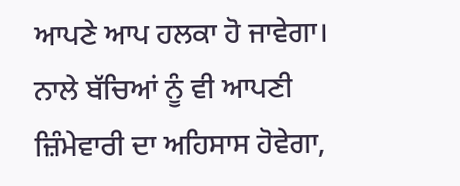ਆਪਣੇ ਆਪ ਹਲਕਾ ਹੋ ਜਾਵੇਗਾ। ਨਾਲੇ ਬੱਚਿਆਂ ਨੂੰ ਵੀ ਆਪਣੀ ਜ਼ਿੰਮੇਵਾਰੀ ਦਾ ਅਹਿਸਾਸ ਹੋਵੇਗਾ,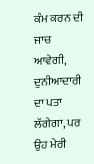ਕੰਮ ਕਰਨ ਦੀ ਜਾਚ ਆਵੇਗੀ, ਦੁਨੀਆਦਾਰੀ ਦਾ ਪਤਾ ਲੱਗੇਗਾ, ਪਰ ਉਹ ਮੇਰੀ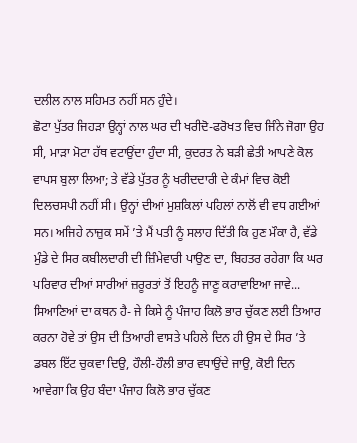ਦਲੀਲ ਨਾਲ ਸਹਿਮਤ ਨਹੀਂ ਸਨ ਹੁੰਦੇ।
ਛੋਟਾ ਪੁੱਤਰ ਜਿਹੜਾ ਉਨ੍ਹਾਂ ਨਾਲ ਘਰ ਦੀ ਖਰੀਦੋ-ਫਰੋਖਤ ਵਿਚ ਜਿੰਨੇ ਜੋਗਾ ਉਹ ਸੀ, ਮਾੜਾ ਮੋਟਾ ਹੱਥ ਵਟਾਉਂਦਾ ਹੁੰਦਾ ਸੀ, ਕੁਦਰਤ ਨੇ ਬੜੀ ਛੇਤੀ ਆਪਣੇ ਕੋਲ ਵਾਪਸ ਬੁਲਾ ਲਿਆ; ਤੇ ਵੱਡੇ ਪੁੱਤਰ ਨੂੰ ਖਰੀਦਦਾਰੀ ਦੇ ਕੰਮਾਂ ਵਿਚ ਕੋਈ ਦਿਲਚਸਪੀ ਨਹੀਂ ਸੀ। ਉਨ੍ਹਾਂ ਦੀਆਂ ਮੁਸ਼ਕਿਲਾਂ ਪਹਿਲਾਂ ਨਾਲੋਂ ਵੀ ਵਧ ਗਈਆਂ ਸਨ। ਅਜਿਹੇ ਨਾਜ਼ੁਕ ਸਮੇਂ ’ਤੇ ਮੈਂ ਪਤੀ ਨੂੰ ਸਲਾਹ ਦਿੱਤੀ ਕਿ ਹੁਣ ਮੌਕਾ ਹੈ, ਵੱਡੇ ਮੁੰਡੇ ਦੇ ਸਿਰ ਕਬੀਲਦਾਰੀ ਦੀ ਜ਼ਿੰਮੇਵਾਰੀ ਪਾਉਣ ਦਾ, ਬਿਹਤਰ ਰਹੇਗਾ ਕਿ ਘਰ ਪਰਿਵਾਰ ਦੀਆਂ ਸਾਰੀਆਂ ਜ਼ਰੂਰਤਾਂ ਤੋਂ ਇਹਨੂੰ ਜਾਣੂ ਕਰਾਵਾਇਆ ਜਾਵੇ... ਸਿਆਣਿਆਂ ਦਾ ਕਥਨ ਹੈ- ਜੇ ਕਿਸੇ ਨੂੰ ਪੰਜਾਹ ਕਿਲੋ ਭਾਰ ਚੁੱਕਣ ਲਈ ਤਿਆਰ ਕਰਨਾ ਹੋਵੇ ਤਾਂ ਉਸ ਦੀ ਤਿਆਰੀ ਵਾਸਤੇ ਪਹਿਲੇ ਦਿਨ ਹੀ ਉਸ ਦੇ ਸਿਰ ’ਤੇ ਡਬਲ ਇੱਟ ਚੁਕਵਾ ਦਿਉ, ਹੌਲੀ-ਹੌਲੀ ਭਾਰ ਵਧਾਉਂਦੇ ਜਾਉ, ਕੋਈ ਦਿਨ ਆਵੇਗਾ ਕਿ ਉਹ ਬੰਦਾ ਪੰਜਾਹ ਕਿਲੋ ਭਾਰ ਚੁੱਕਣ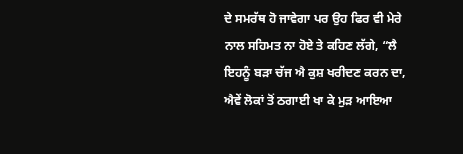ਦੇ ਸਮਰੱਥ ਹੋ ਜਾਵੇਗਾ ਪਰ ਉਹ ਫਿਰ ਵੀ ਮੇਰੇ ਨਾਲ ਸਹਿਮਤ ਨਾ ਹੋਏ ਤੇ ਕਹਿਣ ਲੱਗੇ, “ਲੈ ਇਹਨੂੰ ਬੜਾ ਚੱਜ ਐ ਕੁਸ਼ ਖਰੀਦਣ ਕਰਨ ਦਾ, ਐਵੇਂ ਲੋਕਾਂ ਤੋਂ ਠਗਾਈ ਖਾ ਕੇ ਮੁੜ ਆਇਆ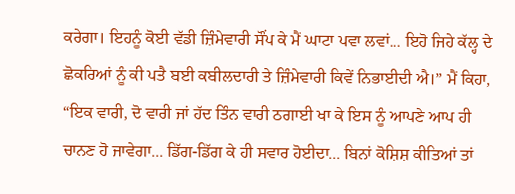ਕਰੇਗਾ। ਇਹਨੂੰ ਕੋਈ ਵੱਡੀ ਜ਼ਿੰਮੇਵਾਰੀ ਸੌਂਪ ਕੇ ਮੈਂ ਘਾਟਾ ਪਵਾ ਲਵਾਂ... ਇਹੋ ਜਿਹੇ ਕੱਲ੍ਹ ਦੇ ਛੋਕਰਿਆਂ ਨੂੰ ਕੀ ਪਤੈ ਬਈ ਕਬੀਲਦਾਰੀ ਤੇ ਜ਼ਿੰਮੇਵਾਰੀ ਕਿਵੇਂ ਨਿਭਾਈਦੀ ਐ।” ਮੈਂ ਕਿਹਾ, “ਇਕ ਵਾਰੀ, ਦੋ ਵਾਰੀ ਜਾਂ ਹੱਦ ਤਿੰਨ ਵਾਰੀ ਠਗਾਈ ਖਾ ਕੇ ਇਸ ਨੂੰ ਆਪਣੇ ਆਪ ਹੀ ਚਾਨਣ ਹੋ ਜਾਵੇਗਾ... ਡਿੱਗ-ਡਿੱਗ ਕੇ ਹੀ ਸਵਾਰ ਹੋਈਦਾ... ਬਿਨਾਂ ਕੋਸ਼ਿਸ਼ ਕੀਤਿਆਂ ਤਾਂ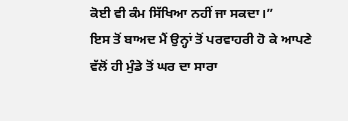ਕੋਈ ਵੀ ਕੰਮ ਸਿੱਖਿਆ ਨਹੀਂ ਜਾ ਸਕਦਾ।”
ਇਸ ਤੋਂ ਬਾਅਦ ਮੈਂ ਉਨ੍ਹਾਂ ਤੋਂ ਪਰਵਾਹਰੀ ਹੋ ਕੇ ਆਪਣੇ ਵੱਲੋਂ ਹੀ ਮੁੰਡੇ ਤੋਂ ਘਰ ਦਾ ਸਾਰਾ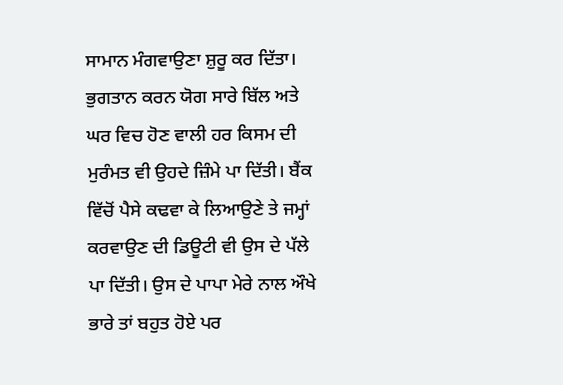ਸਾਮਾਨ ਮੰਗਵਾਉਣਾ ਸ਼ੁਰੂ ਕਰ ਦਿੱਤਾ। ਭੁਗਤਾਨ ਕਰਨ ਯੋਗ ਸਾਰੇ ਬਿੱਲ ਅਤੇ ਘਰ ਵਿਚ ਹੋਣ ਵਾਲੀ ਹਰ ਕਿਸਮ ਦੀ ਮੁਰੰਮਤ ਵੀ ਉਹਦੇ ਜ਼ਿੰਮੇ ਪਾ ਦਿੱਤੀ। ਬੈਂਕ ਵਿੱਚੋਂ ਪੈਸੇ ਕਢਵਾ ਕੇ ਲਿਆਉਣੇ ਤੇ ਜਮ੍ਹਾਂ ਕਰਵਾਉਣ ਦੀ ਡਿਊਟੀ ਵੀ ਉਸ ਦੇ ਪੱਲੇ ਪਾ ਦਿੱਤੀ। ਉਸ ਦੇ ਪਾਪਾ ਮੇਰੇ ਨਾਲ ਔਖੇ ਭਾਰੇ ਤਾਂ ਬਹੁਤ ਹੋਏ ਪਰ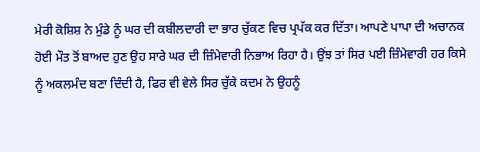ਮੇਰੀ ਕੋਸ਼ਿਸ਼ ਨੇ ਮੁੰਡੇ ਨੂੰ ਘਰ ਦੀ ਕਬੀਲਦਾਰੀ ਦਾ ਭਾਰ ਚੁੱਕਣ ਵਿਚ ਪ੍ਰਪੱਕ ਕਰ ਦਿੱਤਾ। ਆਪਣੇ ਪਾਪਾ ਦੀ ਅਚਾਨਕ ਹੋਈ ਮੌਤ ਤੋਂ ਬਾਅਦ ਹੁਣ ਉਹ ਸਾਰੇ ਘਰ ਦੀ ਜ਼ਿੰਮੇਵਾਰੀ ਨਿਭਾਅ ਰਿਹਾ ਹੈ। ਉਂਝ ਤਾਂ ਸਿਰ ਪਈ ਜ਼ਿੰਮੇਵਾਰੀ ਹਰ ਕਿਸੇ ਨੂੰ ਅਕਲਮੰਦ ਬਣਾ ਦਿੰਦੀ ਹੈ, ਫਿਰ ਵੀ ਵੇਲੇ ਸਿਰ ਚੁੱਕੇ ਕਦਮ ਨੇ ਉਹਨੂੰ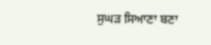ਸੁਘੜ ਸਿਆਣਾ ਬਣਾ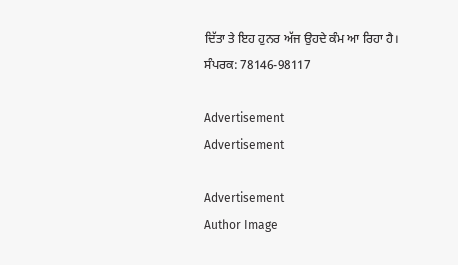ਦਿੱਤਾ ਤੇ ਇਹ ਹੁਨਰ ਅੱਜ ਉਹਦੇ ਕੰਮ ਆ ਰਿਹਾ ਹੈ।
ਸੰਪਰਕ: 78146-98117

Advertisement
Advertisement

Advertisement
Author Image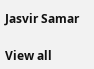Jasvir Samar

View all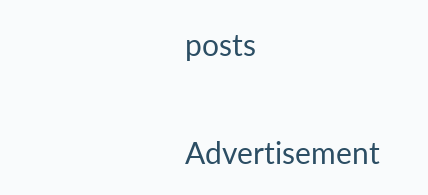posts

Advertisement